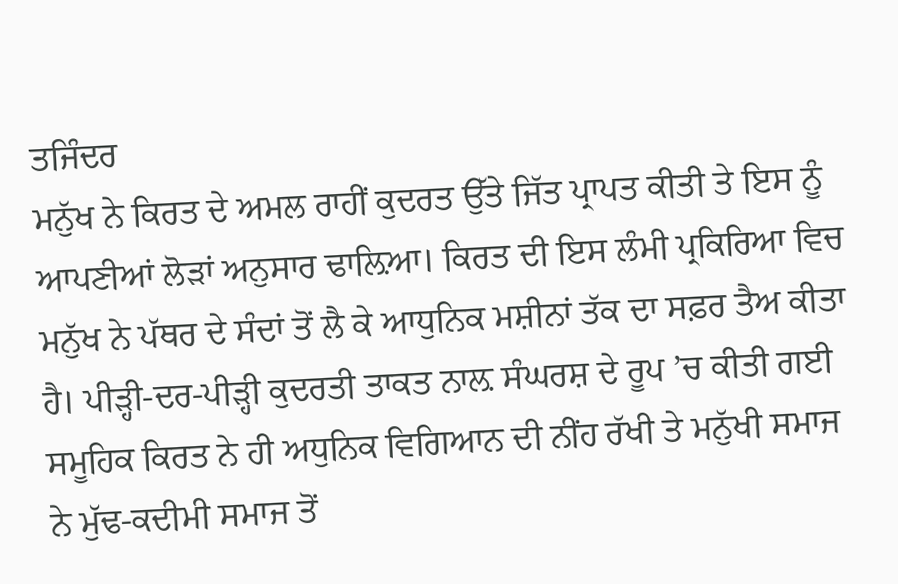ਤਜਿੰਦਰ
ਮਨੁੱਖ ਨੇ ਕਿਰਤ ਦੇ ਅਮਲ ਰਾਹੀਂ ਕੁਦਰਤ ਉੱਤੇ ਜਿੱਤ ਪ੍ਰਾਪਤ ਕੀਤੀ ਤੇ ਇਸ ਨੂੰ ਆਪਣੀਆਂ ਲੋੜਾਂ ਅਨੁਸਾਰ ਢਾਲ਼ਿਆ। ਕਿਰਤ ਦੀ ਇਸ ਲੰਮੀ ਪ੍ਰਕਿਰਿਆ ਵਿਚ ਮਨੁੱਖ ਨੇ ਪੱਥਰ ਦੇ ਸੰਦਾਂ ਤੋਂ ਲੈ ਕੇ ਆਧੁਨਿਕ ਮਸ਼ੀਨਾਂ ਤੱਕ ਦਾ ਸਫ਼ਰ ਤੈਅ ਕੀਤਾ ਹੈ। ਪੀੜ੍ਹੀ-ਦਰ-ਪੀੜ੍ਹੀ ਕੁਦਰਤੀ ਤਾਕਤ ਨਾਲ਼ ਸੰਘਰਸ਼ ਦੇ ਰੂਪ ’ਚ ਕੀਤੀ ਗਈ ਸਮੂਹਿਕ ਕਿਰਤ ਨੇ ਹੀ ਅਧੁਨਿਕ ਵਿਗਿਆਨ ਦੀ ਨੀਂਹ ਰੱਖੀ ਤੇ ਮਨੁੱਖੀ ਸਮਾਜ ਨੇ ਮੁੱਢ-ਕਦੀਮੀ ਸਮਾਜ ਤੋਂ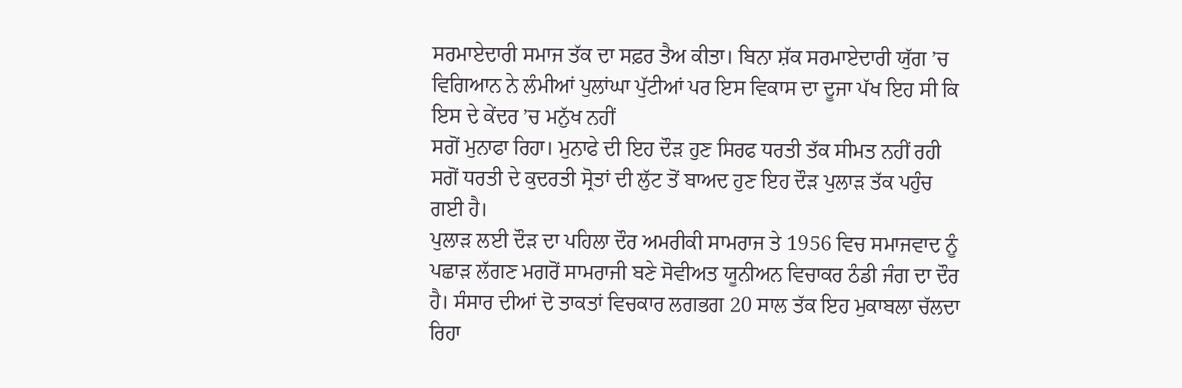ਸਰਮਾਏਦਾਰੀ ਸਮਾਜ ਤੱਕ ਦਾ ਸਫ਼ਰ ਤੈਅ ਕੀਤਾ। ਬਿਨਾ ਸ਼ੱਕ ਸਰਮਾਏਦਾਰੀ ਯੁੱਗ ’ਚ ਵਿਗਿਆਨ ਨੇ ਲੰਮੀਆਂ ਪੁਲਾਂਘਾ ਪੁੱਟੀਆਂ ਪਰ ਇਸ ਵਿਕਾਸ ਦਾ ਦੂਜਾ ਪੱਖ ਇਹ ਸੀ ਕਿ ਇਸ ਦੇ ਕੇਂਦਰ ’ਚ ਮਨੁੱਖ ਨਹੀਂ
ਸਗੋਂ ਮੁਨਾਫਾ ਰਿਹਾ। ਮੁਨਾਫੇ ਦੀ ਇਹ ਦੌੜ ਹੁਣ ਸਿਰਫ ਧਰਤੀ ਤੱਕ ਸੀਮਤ ਨਹੀਂ ਰਹੀ ਸਗੋਂ ਧਰਤੀ ਦੇ ਕੁਦਰਤੀ ਸ੍ਰੋਤਾਂ ਦੀ ਲੁੱਟ ਤੋਂ ਬਾਅਦ ਹੁਣ ਇਹ ਦੌੜ ਪੁਲਾੜ ਤੱਕ ਪਹੁੰਚ ਗਈ ਹੈ।
ਪੁਲਾੜ ਲਈ ਦੌੜ ਦਾ ਪਹਿਲਾ ਦੌਰ ਅਮਰੀਕੀ ਸਾਮਰਾਜ ਤੇ 1956 ਵਿਚ ਸਮਾਜਵਾਦ ਨੂੰ ਪਛਾੜ ਲੱਗਣ ਮਗਰੋਂ ਸਾਮਰਾਜੀ ਬਣੇ ਸੋਵੀਅਤ ਯੂਨੀਅਨ ਵਿਚਾਕਰ ਠੰਡੀ ਜੰਗ ਦਾ ਦੌਰ ਹੈ। ਸੰਸਾਰ ਦੀਆਂ ਦੋ ਤਾਕਤਾਂ ਵਿਚਕਾਰ ਲਗਭਗ 20 ਸਾਲ ਤੱਕ ਇਹ ਮੁਕਾਬਲਾ ਚੱਲਦਾ ਰਿਹਾ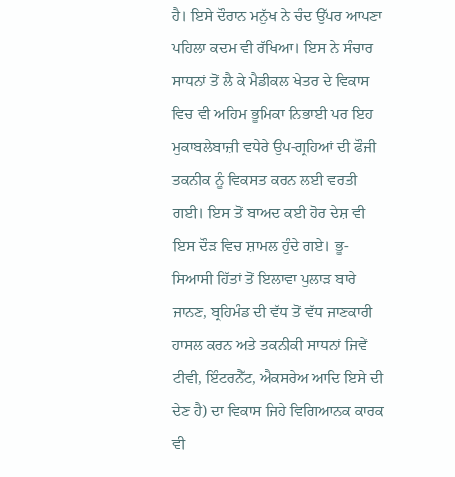ਹੈ। ਇਸੇ ਦੌਰਾਨ ਮਨੁੱਖ ਨੇ ਚੰਦ ਉੱਪਰ ਆਪਣਾ ਪਹਿਲਾ ਕਦਮ ਵੀ ਰੱਖਿਆ। ਇਸ ਨੇ ਸੰਚਾਰ ਸਾਧਨਾਂ ਤੋਂ ਲੈ ਕੇ ਮੈਡੀਕਲ ਖੇਤਰ ਦੇ ਵਿਕਾਸ ਵਿਚ ਵੀ ਅਹਿਮ ਭੂਮਿਕਾ ਨਿਭਾਈ ਪਰ ਇਹ ਮੁਕਾਬਲੇਬਾਜ਼ੀ ਵਧੇਰੇ ਉਪ-ਗ੍ਰਹਿਆਂ ਦੀ ਫੌਜੀ ਤਕਨੀਕ ਨੂੰ ਵਿਕਸਤ ਕਰਨ ਲਈ ਵਰਤੀ ਗਈ। ਇਸ ਤੋਂ ਬਾਅਦ ਕਈ ਹੋਰ ਦੇਸ਼ ਵੀ ਇਸ ਦੌੜ ਵਿਚ ਸ਼ਾਮਲ ਹੁੰਦੇ ਗਏ। ਭੂ-ਸਿਆਸੀ ਹਿੱਤਾਂ ਤੋਂ ਇਲਾਵਾ ਪੁਲਾੜ ਬਾਰੇ ਜਾਨਣ, ਬ੍ਰਹਿਮੰਡ ਦੀ ਵੱਧ ਤੋਂ ਵੱਧ ਜਾਣਕਾਰੀ ਹਾਸਲ ਕਰਨ ਅਤੇ ਤਕਨੀਕੀ ਸਾਧਨਾਂ ਜਿਵੇਂ ਟੀਵੀ, ਇੰਟਰਨੈੱਟ, ਐਕਸਰੇਅ ਆਦਿ ਇਸੇ ਦੀ ਦੇਣ ਹੈ) ਦਾ ਵਿਕਾਸ ਜਿਹੇ ਵਿਗਿਆਨਕ ਕਾਰਕ ਵੀ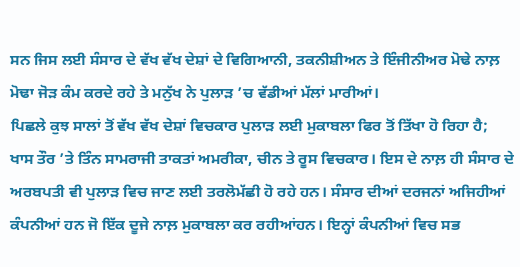ਸਨ ਜਿਸ ਲਈ ਸੰਸਾਰ ਦੇ ਵੱਖ ਵੱਖ ਦੇਸ਼ਾਂ ਦੇ ਵਿਗਿਆਨੀ, ਤਕਨੀਸ਼ੀਅਨ ਤੇ ਇੰਜੀਨੀਅਰ ਮੋਢੇ ਨਾਲ਼ ਮੋਢਾ ਜੋੜ ਕੰਮ ਕਰਦੇ ਰਹੇ ਤੇ ਮਨੁੱਖ ਨੇ ਪੁਲਾੜ ’ਚ ਵੱਡੀਆਂ ਮੱਲਾਂ ਮਾਰੀਆਂ।
ਪਿਛਲੇ ਕੁਝ ਸਾਲਾਂ ਤੋਂ ਵੱਖ ਵੱਖ ਦੇਸ਼ਾਂ ਵਿਚਕਾਰ ਪੁਲਾੜ ਲਈ ਮੁਕਾਬਲਾ ਫਿਰ ਤੋਂ ਤਿੱਖਾ ਹੋ ਰਿਹਾ ਹੈ; ਖਾਸ ਤੌਰ ’ਤੇ ਤਿੰਨ ਸਾਮਰਾਜੀ ਤਾਕਤਾਂ ਅਮਰੀਕਾ, ਚੀਨ ਤੇ ਰੂਸ ਵਿਚਕਾਰ। ਇਸ ਦੇ ਨਾਲ਼ ਹੀ ਸੰਸਾਰ ਦੇ ਅਰਬਪਤੀ ਵੀ ਪੁਲਾੜ ਵਿਚ ਜਾਣ ਲਈ ਤਰਲੋਮੱਛੀ ਹੋ ਰਹੇ ਹਨ। ਸੰਸਾਰ ਦੀਆਂ ਦਰਜਨਾਂ ਅਜਿਹੀਆਂ ਕੰਪਨੀਆਂ ਹਨ ਜੋ ਇੱਕ ਦੂਜੇ ਨਾਲ਼ ਮੁਕਾਬਲਾ ਕਰ ਰਹੀਆਂਹਨ। ਇਨ੍ਹਾਂ ਕੰਪਨੀਆਂ ਵਿਚ ਸਭ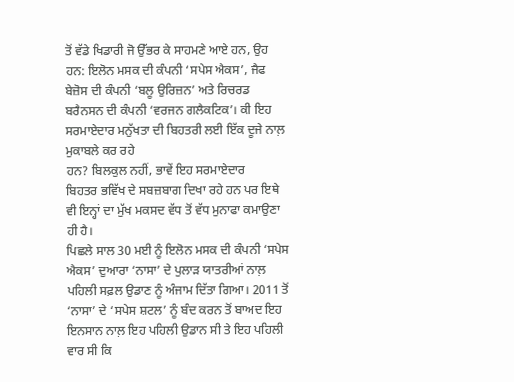ਤੋਂ ਵੱਡੇ ਖਿਡਾਰੀ ਜੋ ਉੱਭਰ ਕੇ ਸਾਹਮਣੇ ਆਏ ਹਨ, ਉਹ ਹਨ: ਇਲੋਨ ਮਸਕ ਦੀ ਕੰਪਨੀ ‘ਸਪੇਸ ਐਕਸ’, ਜੈਫ ਬੇਜ਼ੋਸ ਦੀ ਕੰਪਨੀ ‘ਬਲੂ ਉਰਿਜ਼ਨ’ ਅਤੇ ਰਿਚਰਡ ਬਰੈਨਸਨ ਦੀ ਕੰਪਨੀ ‘ਵਰਜਨ ਗਲੈਕਟਿਕ’। ਕੀ ਇਹ ਸਰਮਾਏਦਾਰ ਮਨੁੱਖਤਾ ਦੀ ਬਿਹਤਰੀ ਲਈ ਇੱਕ ਦੂਜੇ ਨਾਲ਼ ਮੁਕਾਬਲੇ ਕਰ ਰਹੇ
ਹਨ? ਬਿਲਕੁਲ ਨਹੀਂ, ਭਾਵੇਂ ਇਹ ਸਰਮਾਏਦਾਰ
ਬਿਹਤਰ ਭਵਿੱਖ ਦੇ ਸਬਜ਼ਬਾਗ ਦਿਖਾ ਰਹੇ ਹਨ ਪਰ ਇਥੇ ਵੀ ਇਨ੍ਹਾਂ ਦਾ ਮੁੱਖ ਮਕਸਦ ਵੱਧ ਤੋਂ ਵੱਧ ਮੁਨਾਫਾ ਕਮਾਉਣਾ ਹੀ ਹੈ।
ਪਿਛਲੇ ਸਾਲ 30 ਮਈ ਨੂੰ ਇਲੋਨ ਮਸਕ ਦੀ ਕੰਪਨੀ ‘ਸਪੇਸ ਐਕਸ’ ਦੁਆਰਾ ‘ਨਾਸਾ’ ਦੇ ਪੁਲਾੜ ਯਾਤਰੀਆਂ ਨਾਲ਼ ਪਹਿਲੀ ਸਫ਼ਲ ਉਡਾਣ ਨੂੰ ਅੰਜਾਮ ਦਿੱਤਾ ਗਿਆ। 2011 ਤੋਂ ‘ਨਾਸਾ’ ਦੇ ‘ਸਪੇਸ ਸ਼ਟਲ’ ਨੂੰ ਬੰਦ ਕਰਨ ਤੋਂ ਬਾਅਦ ਇਹ ਇਨਸਾਨ ਨਾਲ਼ ਇਹ ਪਹਿਲੀ ਉਡਾਨ ਸੀ ਤੇ ਇਹ ਪਹਿਲੀ ਵਾਰ ਸੀ ਕਿ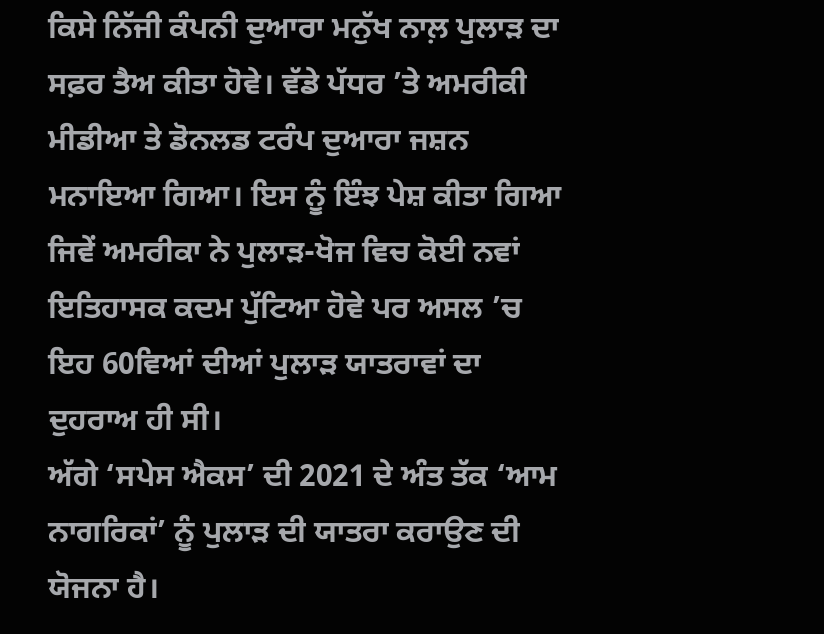ਕਿਸੇ ਨਿੱਜੀ ਕੰਪਨੀ ਦੁਆਰਾ ਮਨੁੱਖ ਨਾਲ਼ ਪੁਲਾੜ ਦਾ ਸਫ਼ਰ ਤੈਅ ਕੀਤਾ ਹੋਵੇ। ਵੱਡੇ ਪੱਧਰ ’ਤੇ ਅਮਰੀਕੀ ਮੀਡੀਆ ਤੇ ਡੋਨਲਡ ਟਰੰਪ ਦੁਆਰਾ ਜਸ਼ਨ ਮਨਾਇਆ ਗਿਆ। ਇਸ ਨੂੰ ਇੰਝ ਪੇਸ਼ ਕੀਤਾ ਗਿਆ ਜਿਵੇਂ ਅਮਰੀਕਾ ਨੇ ਪੁਲਾੜ-ਖੋਜ ਵਿਚ ਕੋਈ ਨਵਾਂ ਇਤਿਹਾਸਕ ਕਦਮ ਪੁੱਟਿਆ ਹੋਵੇ ਪਰ ਅਸਲ ’ਚ ਇਹ 60ਵਿਆਂ ਦੀਆਂ ਪੁਲਾੜ ਯਾਤਰਾਵਾਂ ਦਾ ਦੁਹਰਾਅ ਹੀ ਸੀ।
ਅੱਗੇ ‘ਸਪੇਸ ਐਕਸ’ ਦੀ 2021 ਦੇ ਅੰਤ ਤੱਕ ‘ਆਮ ਨਾਗਰਿਕਾਂ’ ਨੂੰ ਪੁਲਾੜ ਦੀ ਯਾਤਰਾ ਕਰਾਉਣ ਦੀ ਯੋਜਨਾ ਹੈ।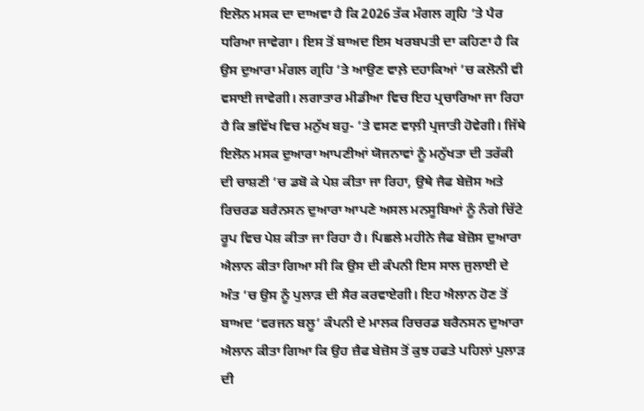ਇਲੋਨ ਮਸਕ ਦਾ ਦਾਅਵਾ ਹੈ ਕਿ 2026 ਤੱਕ ਮੰਗਲ ਗ੍ਰਹਿ ’ਤੇ ਪੈਰ ਧਰਿਆ ਜਾਵੇਗਾ। ਇਸ ਤੋਂ ਬਾਅਦ ਇਸ ਖਰਬਪਤੀ ਦਾ ਕਹਿਣਾ ਹੈ ਕਿ ਉਸ ਦੁਆਰਾ ਮੰਗਲ ਗ੍ਰਹਿ ’ਤੇ ਆਉਣ ਵਾਲ਼ੇ ਦਹਾਕਿਆਂ ’ਚ ਕਲੋਨੀ ਵੀ ਵਸਾਈ ਜਾਵੇਗੀ। ਲਗਾਤਾਰ ਮੀਡੀਆ ਵਿਚ ਇਹ ਪ੍ਰਚਾਰਿਆ ਜਾ ਰਿਹਾ ਹੈ ਕਿ ਭਵਿੱਖ ਵਿਚ ਮਨੁੱਖ ਬਹੁ- ’ਤੇ ਵਸਣ ਵਾਲ਼ੀ ਪ੍ਰਜਾਤੀ ਹੋਵੇਗੀ। ਜਿੱਥੇ ਇਲੋਨ ਮਸਕ ਦੁਆਰਾ ਆਪਣੀਆਂ ਯੋਜਨਾਵਾਂ ਨੂੰ ਮਨੁੱਖਤਾ ਦੀ ਤਰੱਕੀ ਦੀ ਚਾਸ਼ਣੀ ’ਚ ਡਬੋ ਕੇ ਪੇਸ਼ ਕੀਤਾ ਜਾ ਰਿਹਾ, ਉਥੇ ਜੈਫ ਬੇਜ਼ੋਸ ਅਤੇ ਰਿਚਰਡ ਬਰੈਨਸਨ ਦੁਆਰਾ ਆਪਣੇ ਅਸਲ ਮਨਸੂਬਿਆਂ ਨੂੰ ਨੰਗੇ ਚਿੱਟੇ ਰੂਪ ਵਿਚ ਪੇਸ਼ ਕੀਤਾ ਜਾ ਰਿਹਾ ਹੈ। ਪਿਛਲੇ ਮਹੀਨੇ ਜੈਫ ਬੇਜ਼ੋਸ ਦੁਆਰਾ ਐਲਾਨ ਕੀਤਾ ਗਿਆ ਸੀ ਕਿ ਉਸ ਦੀ ਕੰਪਨੀ ਇਸ ਸਾਲ ਜੁਲਾਈ ਦੇ ਅੰਤ ’ਚ ਉਸ ਨੂੰ ਪੁਲਾੜ ਦੀ ਸੈਰ ਕਰਵਾਏਗੀ। ਇਹ ਐਲਾਨ ਹੋਣ ਤੋਂ ਬਾਅਦ ‘ਵਰਜਨ ਬਲੂ’ ਕੰਪਨੀ ਦੇ ਮਾਲਕ ਰਿਚਰਡ ਬਰੈਨਸਨ ਦੁਆਰਾ ਐਲਾਨ ਕੀਤਾ ਗਿਆ ਕਿ ਉਹ ਜ਼ੈਫ ਬੇਜ਼ੋਸ ਤੋਂ ਕੁਝ ਹਫਤੇ ਪਹਿਲਾਂ ਪੁਲਾੜ ਦੀ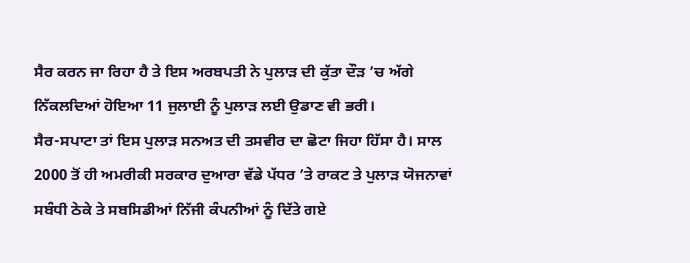ਸੈਰ ਕਰਨ ਜਾ ਰਿਹਾ ਹੈ ਤੇ ਇਸ ਅਰਬਪਤੀ ਨੇ ਪੁਲਾੜ ਦੀ ਕੁੱਤਾ ਦੌੜ ’ਚ ਅੱਗੇ ਨਿੱਕਲਦਿਆਂ ਹੋਇਆ 11 ਜੁਲਾਈ ਨੂੰ ਪੁਲਾੜ ਲਈ ਉਡਾਣ ਵੀ ਭਰੀ।
ਸੈਰ-ਸਪਾਟਾ ਤਾਂ ਇਸ ਪੁਲਾੜ ਸਨਅਤ ਦੀ ਤਸਵੀਰ ਦਾ ਛੋਟਾ ਜਿਹਾ ਹਿੱਸਾ ਹੈ। ਸਾਲ 2000 ਤੋਂ ਹੀ ਅਮਰੀਕੀ ਸਰਕਾਰ ਦੁਆਰਾ ਵੱਡੇ ਪੱਧਰ ’ਤੇ ਰਾਕਟ ਤੇ ਪੁਲਾੜ ਯੋਜਨਾਵਾਂ ਸਬੰਧੀ ਠੇਕੇ ਤੇ ਸਬਸਿਡੀਆਂ ਨਿੱਜੀ ਕੰਪਨੀਆਂ ਨੂੰ ਦਿੱਤੇ ਗਏ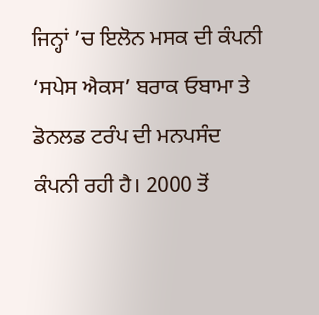ਜਿਨ੍ਹਾਂ ’ਚ ਇਲੋਨ ਮਸਕ ਦੀ ਕੰਪਨੀ ‘ਸਪੇਸ ਐਕਸ’ ਬਰਾਕ ਓਬਾਮਾ ਤੇ ਡੋਨਲਡ ਟਰੰਪ ਦੀ ਮਨਪਸੰਦ ਕੰਪਨੀ ਰਹੀ ਹੈ। 2000 ਤੋਂ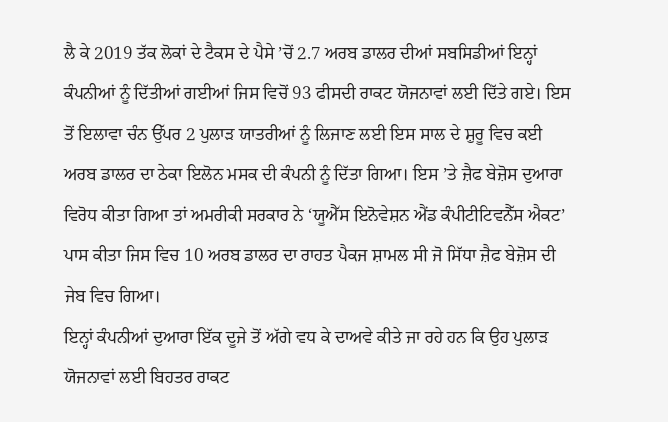ਲੈ ਕੇ 2019 ਤੱਕ ਲੋਕਾਂ ਦੇ ਟੈਕਸ ਦੇ ਪੈਸੇ ’ਚੋਂ 2.7 ਅਰਬ ਡਾਲਰ ਦੀਆਂ ਸਬਸਿਡੀਆਂ ਇਨ੍ਹਾਂ ਕੰਪਨੀਆਂ ਨੂੰ ਦਿੱਤੀਆਂ ਗਈਆਂ ਜਿਸ ਵਿਚੋਂ 93 ਫੀਸਦੀ ਰਾਕਟ ਯੋਜਨਾਵਾਂ ਲਈ ਦਿੱਤੇ ਗਏ। ਇਸ ਤੋਂ ਇਲਾਵਾ ਚੰਨ ਉੱਪਰ 2 ਪੁਲਾੜ ਯਾਤਰੀਆਂ ਨੂੰ ਲਿਜਾਣ ਲਈ ਇਸ ਸਾਲ ਦੇ ਸ਼ੁਰੂ ਵਿਚ ਕਈ ਅਰਬ ਡਾਲਰ ਦਾ ਠੇਕਾ ਇਲੋਨ ਮਸਕ ਦੀ ਕੰਪਨੀ ਨੂੰ ਦਿੱਤਾ ਗਿਆ। ਇਸ ’ਤੇ ਜ਼ੈਫ ਬੇਜ਼ੋਸ ਦੁਆਰਾ ਵਿਰੋਧ ਕੀਤਾ ਗਿਆ ਤਾਂ ਅਮਰੀਕੀ ਸਰਕਾਰ ਨੇ ‘ਯੂਐੱਸ ਇਨੋਵੇਸ਼ਨ ਐਂਡ ਕੰਪੀਟੀਟਿਵਨੈੱਸ ਐਕਟ’ ਪਾਸ ਕੀਤਾ ਜਿਸ ਵਿਚ 10 ਅਰਬ ਡਾਲਰ ਦਾ ਰਾਹਤ ਪੈਕਜ ਸ਼ਾਮਲ ਸੀ ਜੋ ਸਿੱਧਾ ਜ਼ੈਫ ਬੇਜ਼ੋਸ ਦੀ ਜੇਬ ਵਿਚ ਗਿਆ।
ਇਨ੍ਹਾਂ ਕੰਪਨੀਆਂ ਦੁਆਰਾ ਇੱਕ ਦੂਜੇ ਤੋਂ ਅੱਗੇ ਵਧ ਕੇ ਦਾਅਵੇ ਕੀਤੇ ਜਾ ਰਹੇ ਹਨ ਕਿ ਉਹ ਪੁਲਾੜ ਯੋਜਨਾਵਾਂ ਲਈ ਬਿਹਤਰ ਰਾਕਟ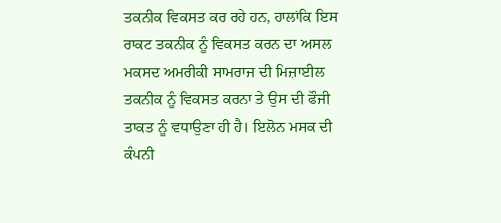ਤਕਨੀਕ ਵਿਕਸਤ ਕਰ ਰਹੇ ਹਨ, ਹਾਲਾਂਕਿ ਇਸ ਰਾਕਟ ਤਕਨੀਕ ਨੂੰ ਵਿਕਸਤ ਕਰਨ ਦਾ ਅਸਲ ਮਕਸਦ ਅਮਰੀਕੀ ਸਾਮਰਾਜ ਦੀ ਮਿਜ਼ਾਈਲ ਤਕਨੀਕ ਨੂੰ ਵਿਕਸਤ ਕਰਨਾ ਤੇ ਉਸ ਦੀ ਫੌਜੀ ਤਾਕਤ ਨੂੰ ਵਧਾਉਣਾ ਹੀ ਹੈ। ਇਲੋਨ ਮਸਕ ਦੀ ਕੰਪਨੀ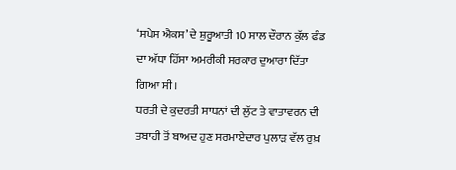‘ਸਪੇਸ ਐਕਸ’ ਦੇ ਸ਼ੁਰੂਆਤੀ 10 ਸਾਲ ਦੌਰਾਨ ਕੁੱਲ ਫੰਡ ਦਾ ਅੱਧਾ ਹਿੱਸਾ ਅਮਰੀਕੀ ਸਰਕਾਰ ਦੁਆਰਾ ਦਿੱਤਾ ਗਿਆ ਸੀ।
ਧਰਤੀ ਦੇ ਕੁਦਰਤੀ ਸਾਧਨਾਂ ਦੀ ਲੁੱਟ ਤੇ ਵਾਤਾਵਰਨ ਦੀ ਤਬਾਹੀ ਤੋਂ ਬਾਅਦ ਹੁਣ ਸਰਮਾਏਦਾਰ ਪੁਲਾੜ ਵੱਲ ਰੁਖ਼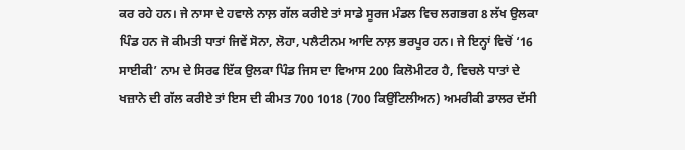ਕਰ ਰਹੇ ਹਨ। ਜੇ ਨਾਸਾ ਦੇ ਹਵਾਲੇ ਨਾਲ਼ ਗੱਲ ਕਰੀਏ ਤਾਂ ਸਾਡੇ ਸੂਰਜ ਮੰਡਲ ਵਿਚ ਲਗਭਗ 8 ਲੱਖ ਉਲਕਾ ਪਿੰਡ ਹਨ ਜੋ ਕੀਮਤੀ ਧਾਤਾਂ ਜਿਵੇਂ ਸੋਨਾ, ਲੋਹਾ, ਪਲੈਟੀਨਮ ਆਦਿ ਨਾਲ਼ ਭਰਪੂਰ ਹਨ। ਜੇ ਇਨ੍ਹਾਂ ਵਿਚੋਂ ‘16 ਸਾਈਕੀ’ ਨਾਮ ਦੇ ਸਿਰਫ ਇੱਕ ਉਲਕਾ ਪਿੰਡ ਜਿਸ ਦਾ ਵਿਆਸ 200 ਕਿਲੋਮੀਟਰ ਹੈ, ਵਿਚਲੇ ਧਾਤਾਂ ਦੇ ਖਜ਼ਾਨੇ ਦੀ ਗੱਲ ਕਰੀਏ ਤਾਂ ਇਸ ਦੀ ਕੀਮਤ 700 1018 (700 ਕਿਉਂਟਿਲੀਅਨ) ਅਮਰੀਕੀ ਡਾਲਰ ਦੱਸੀ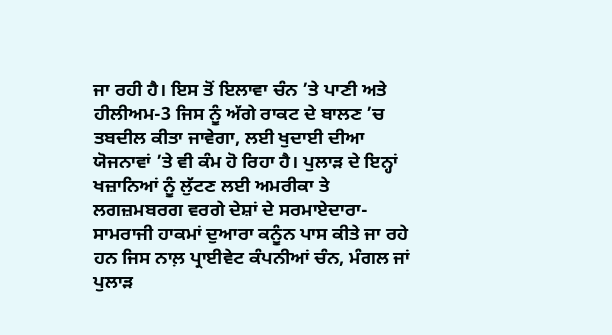ਜਾ ਰਹੀ ਹੈ। ਇਸ ਤੋਂ ਇਲਾਵਾ ਚੰਨ ’ਤੇ ਪਾਣੀ ਅਤੇ ਹੀਲੀਅਮ-3 ਜਿਸ ਨੂੰ ਅੱਗੇ ਰਾਕਟ ਦੇ ਬਾਲਣ ’ਚ ਤਬਦੀਲ ਕੀਤਾ ਜਾਵੇਗਾ, ਲਈ ਖੁਦਾਈ ਦੀਆ ਯੋਜਨਾਵਾਂ ’ਤੇ ਵੀ ਕੰਮ ਹੋ ਰਿਹਾ ਹੈ। ਪੁਲਾੜ ਦੇ ਇਨ੍ਹਾਂ ਖਜ਼ਾਨਿਆਂ ਨੂੰ ਲੁੱਟਣ ਲਈ ਅਮਰੀਕਾ ਤੇ ਲਗਜ਼ਮਬਰਗ ਵਰਗੇ ਦੇਸ਼ਾਂ ਦੇ ਸਰਮਾਏਦਾਰਾ-ਸਾਮਰਾਜੀ ਹਾਕਮਾਂ ਦੁਆਰਾ ਕਨੂੰਨ ਪਾਸ ਕੀਤੇ ਜਾ ਰਹੇ ਹਨ ਜਿਸ ਨਾਲ਼ ਪ੍ਰਾਈਵੇਟ ਕੰਪਨੀਆਂ ਚੰਨ, ਮੰਗਲ ਜਾਂ ਪੁਲਾੜ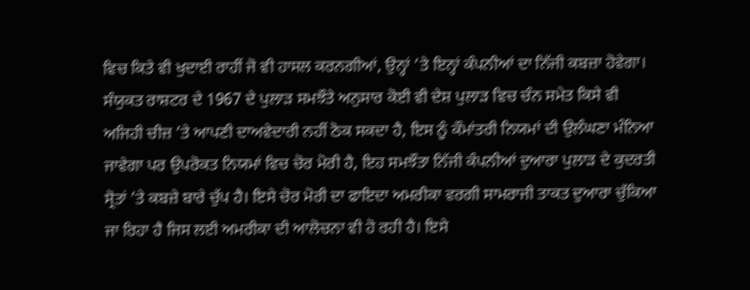ਵਿਚ ਕਿਤੇ ਵੀ ਖੁਦਾਈ ਰਾਹੀਂ ਜੋ ਵੀ ਹਾਸਲ ਕਰਨਗੀਆਂ, ਉਨ੍ਹਾਂ ’ਤੇ ਇਨ੍ਹਾਂ ਕੰਪਨੀਆਂ ਦਾ ਨਿੱਜੀ ਕਬਜ਼ਾ ਹੋਵੇਗਾ। ਸੰਯੁਕਤ ਰਾਸ਼ਟਰ ਦੇ 1967 ਦੇ ਪੁਲਾੜ ਸਮਝੌਤੇ ਅਨੁਸਾਰ ਕੋਈ ਵੀ ਦੇਸ਼ ਪੁਲਾੜ ਵਿਚ ਚੰਨ ਸਮੇਤ ਕਿਸੇ ਵੀ ਅਜਿਹੀ ਚੀਜ਼ ’ਤੇ ਆਪਣੀ ਦਾਅਵੇਦਾਰੀ ਨਹੀਂ ਠੋਕ ਸਕਦਾ ਹੈ, ਇਸ ਨੂੰ ਕੌਮਾਂਤਰੀ ਨਿਯਮਾਂ ਦੀ ਉਲੰਘਣਾ ਮੰਨਿਆ ਜਾਵੇਗਾ ਪਰ ਉਪਰੋਕਤ ਨਿਯਮਾਂ ਵਿਚ ਚੋਰ ਮੋਰੀ ਹੈ, ਇਹ ਸਮਝੌਤਾ ਨਿੱਜੀ ਕੰਪਨੀਆਂ ਦੁਆਰਾ ਪੁਲਾੜ ਦੇ ਕੁਦਰਤੀ ਸ੍ਰੋਤਾਂ ’ਤੇ ਕਬਜ਼ੇ ਬਾਰੇ ਚੁੱਪ ਹੈ। ਇਸੇ ਚੋਰ ਮੋਰੀ ਦਾ ਫਾਇਦਾ ਅਮਰੀਕਾ ਵਰਗੀ ਸਾਮਰਾਜੀ ਤਾਕਤ ਦੁਆਰਾ ਚੁੱਕਿਆ ਜਾ ਰਿਹਾ ਹੈ ਜਿਸ ਲਈ ਅਮਰੀਕਾ ਦੀ ਆਲੋਚਨਾ ਵੀ ਹੋ ਰਹੀ ਹੈ। ਇਸੇ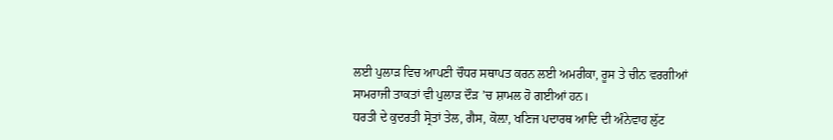ਲਈ ਪੁਲਾੜ ਵਿਚ ਆਪਣੀ ਚੌਧਰ ਸਥਾਪਤ ਕਰਨ ਲਈ ਅਮਰੀਕਾ, ਰੂਸ ਤੇ ਚੀਨ ਵਰਗੀਆਂ ਸਾਮਰਾਜੀ ਤਾਕਤਾਂ ਵੀ ਪੁਲਾੜ ਦੌੜ ’ਚ ਸ਼ਾਮਲ ਹੋ ਗਈਆਂ ਹਨ।
ਧਰਤੀ ਦੇ ਕੁਦਰਤੀ ਸ੍ਰੋਤਾਂ ਤੇਲ, ਗੈਸ, ਕੋਲ਼ਾ, ਖਣਿਜ ਪਦਾਰਥ ਆਦਿ ਦੀ ਅੰਨੇਵਾਹ ਲੁੱਟ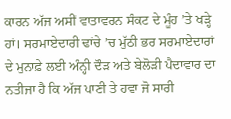ਕਾਰਨ ਅੱਜ ਅਸੀਂ ਵਾਤਾਵਰਨ ਸੰਕਟ ਦੇ ਮੂੰਹ ’ਤੇ ਖੜ੍ਹੇ ਹਾਂ। ਸਰਮਾਏਦਾਰੀ ਢਾਂਚੇ ’ਚ ਮੁੱਠੀ ਭਰ ਸਰਮਾਏਦਾਰਾਂ ਦੇ ਮੁਨਾਫ਼ੇ ਲਈ ਅੰਨ੍ਹੀ ਦੌੜ ਅਤੇ ਬੇਲੋੜੀ ਪੈਦਾਵਾਰ ਦਾ ਨਤੀਜਾ ਹੈ ਕਿ ਅੱਜ ਪਾਣੀ ਤੇ ਹਵਾ ਜੋ ਸਾਰੀ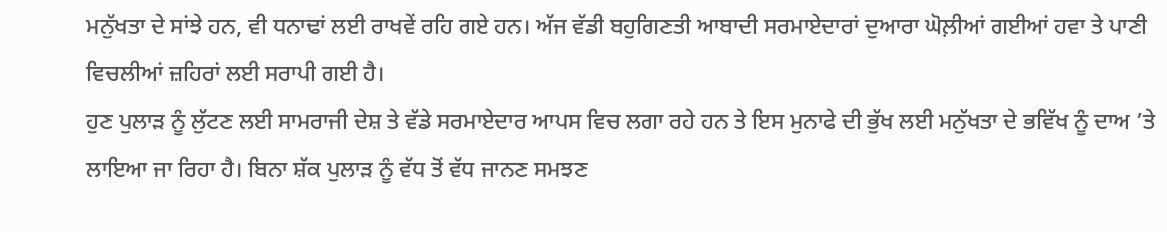ਮਨੁੱਖਤਾ ਦੇ ਸਾਂਝੇ ਹਨ, ਵੀ ਧਨਾਢਾਂ ਲਈ ਰਾਖਵੇਂ ਰਹਿ ਗਏ ਹਨ। ਅੱਜ ਵੱਡੀ ਬਹੁਗਿਣਤੀ ਆਬਾਦੀ ਸਰਮਾਏਦਾਰਾਂ ਦੁਆਰਾ ਘੋਲ਼ੀਆਂ ਗਈਆਂ ਹਵਾ ਤੇ ਪਾਣੀ ਵਿਚਲੀਆਂ ਜ਼ਹਿਰਾਂ ਲਈ ਸਰਾਪੀ ਗਈ ਹੈ।
ਹੁਣ ਪੁਲਾੜ ਨੂੰ ਲੁੱਟਣ ਲਈ ਸਾਮਰਾਜੀ ਦੇਸ਼ ਤੇ ਵੱਡੇ ਸਰਮਾਏਦਾਰ ਆਪਸ ਵਿਚ ਲਗਾ ਰਹੇ ਹਨ ਤੇ ਇਸ ਮੁਨਾਫੇ ਦੀ ਭੁੱਖ ਲਈ ਮਨੁੱਖਤਾ ਦੇ ਭਵਿੱਖ ਨੂੰ ਦਾਅ ’ਤੇ ਲਾਇਆ ਜਾ ਰਿਹਾ ਹੈ। ਬਿਨਾ ਸ਼ੱਕ ਪੁਲਾੜ ਨੂੰ ਵੱਧ ਤੋਂ ਵੱਧ ਜਾਨਣ ਸਮਝਣ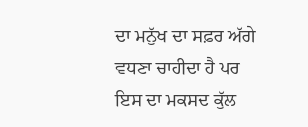ਦਾ ਮਨੁੱਖ ਦਾ ਸਫ਼ਰ ਅੱਗੇ ਵਧਣਾ ਚਾਹੀਦਾ ਹੈ ਪਰ ਇਸ ਦਾ ਮਕਸਦ ਕੁੱਲ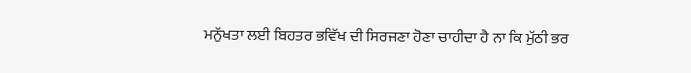ਮਨੁੱਖਤਾ ਲਈ ਬਿਹਤਰ ਭਵਿੱਖ ਦੀ ਸਿਰਜਣਾ ਹੋਣਾ ਚਾਹੀਦਾ ਹੈ ਨਾ ਕਿ ਮੁੱਠੀ ਭਰ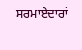ਸਰਮਾਏਦਾਰਾਂ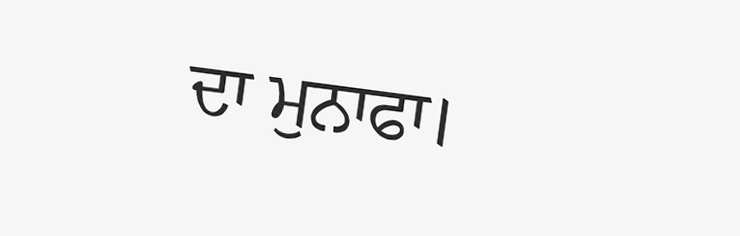ਦਾ ਮੁਨਾਫਾ।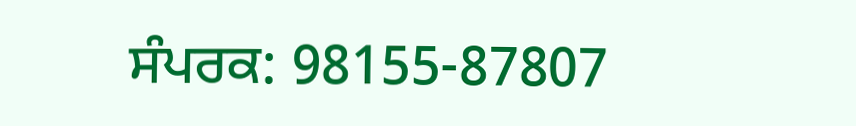ਸੰਪਰਕ: 98155-87807